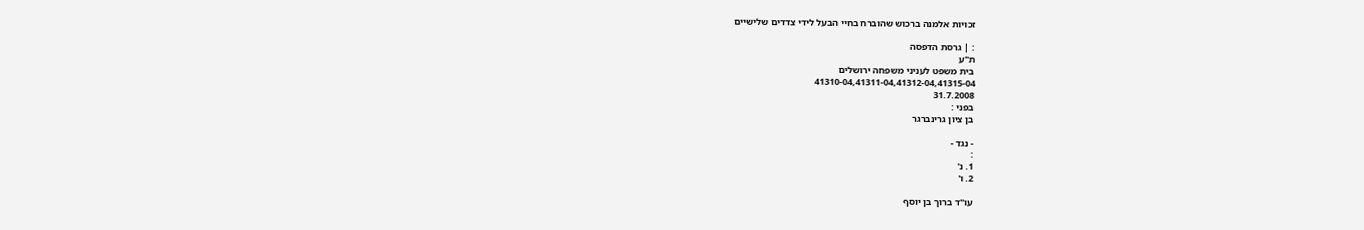זכויות אלמנה ברכוש שהוברח בחיי הבעל לידי צדדים שלישיים

: | גרסת הדפסה
ת"ע
בית משפט לעניני משפחה ירושלים
41310-04,41311-04,41312-04,41315-04
31.7.2008
בפני :
בן ציון גרינברגר

- נגד -
:
1. נ'
2. ו'

עו"ד ברוך בן יוסף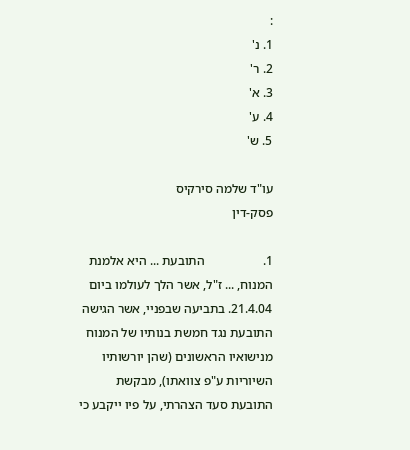:
1. נ'
2. ר'
3. א'
4. ע'
5. ש'

עו"ד שלמה סירקיס
פסק-דין

1.                  התובעת ... היא אלמנת המנוח, ... ז"ל, אשר הלך לעולמו ביום 21.4.04. בתביעה שבפניי, אשר הגישה התובעת נגד חמשת בנותיו של המנוח מנישואיו הראשונים (שהן יורשותיו השיוריות ע"פ צוואתו), מבקשת התובעת סעד הצהרתי, על פיו ייקבע כי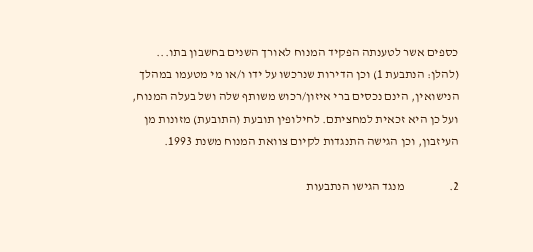כספים אשר לטענתה הפקיד המנוח לאורך השנים בחשבון בתו... (להלן: הנתבעת 1) וכן הדירות שנרכשו על ידו ו/או מי מטעמו במהלך הנישואין, הינם נכסים ברי איזון/רכוש משותף שלה ושל בעלה המנוח, ועל כן היא זכאית למחציתם. לחילופין תובעת (התובעת) מזונות מן העיזבון, וכן הגישה התנגדות לקיום צוואת המנוח משנת 1993.

2.                  מנגד הגישו הנתבעות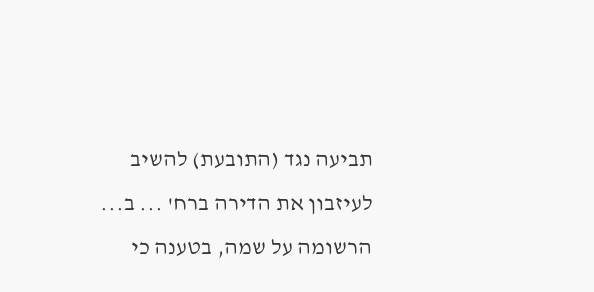תביעה נגד (התובעת) להשיב לעיזבון את הדירה ברח' ... ב... הרשומה על שמה, בטענה כי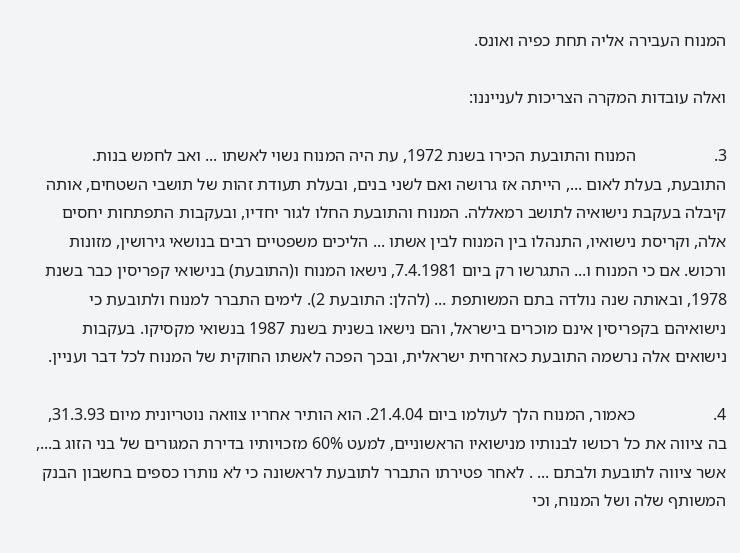המנוח העבירה אליה תחת כפיה ואונס.

ואלה עובדות המקרה הצריכות לענייננו:

3.                  המנוח והתובעת הכירו בשנת 1972, עת היה המנוח נשוי לאשתו ... ואב לחמש בנות. התובעת, בעלת לאום ..., הייתה אז גרושה ואם לשני בנים, ובעלת תעודת זהות של תושבי השטחים, אותה קיבלה בעקבת נישואיה לתושב רמאללה. המנוח והתובעת החלו לגור יחדיו, ובעקבות התפתחות יחסים אלה, וקריסת נישואיו, התנהלו בין המנוח לבין אשתו ... הליכים משפטיים רבים בנושאי גירושין, מזונות ורכוש. אם כי המנוח ו... התגרשו רק ביום 7.4.1981, נישאו המנוח ו(התובעת) בנישואי קפריסין כבר בשנת 1978, ובאותה שנה נולדה בתם המשותפת ... (להלן: התובעת 2). לימים התברר למנוח ולתובעת כי נישואיהם בקפריסין אינם מוכרים בישראל, והם נישאו בשנית בשנת 1987 בנשואי מקסיקו. בעקבות נישואים אלה נרשמה התובעת כאזרחית ישראלית, ובכך הפכה לאשתו החוקית של המנוח לכל דבר ועניין.

4.                  כאמור, המנוח הלך לעולמו ביום 21.4.04. הוא הותיר אחריו צוואה נוטריונית מיום 31.3.93, בה ציווה את כל רכושו לבנותיו מנישואיו הראשוניים, למעט 60% מזכויותיו בדירת המגורים של בני הזוג ב..., אשר ציווה לתובעת ולבתם ... . לאחר פטירתו התברר לתובעת לראשונה כי לא נותרו כספים בחשבון הבנק המשותף שלה ושל המנוח, וכי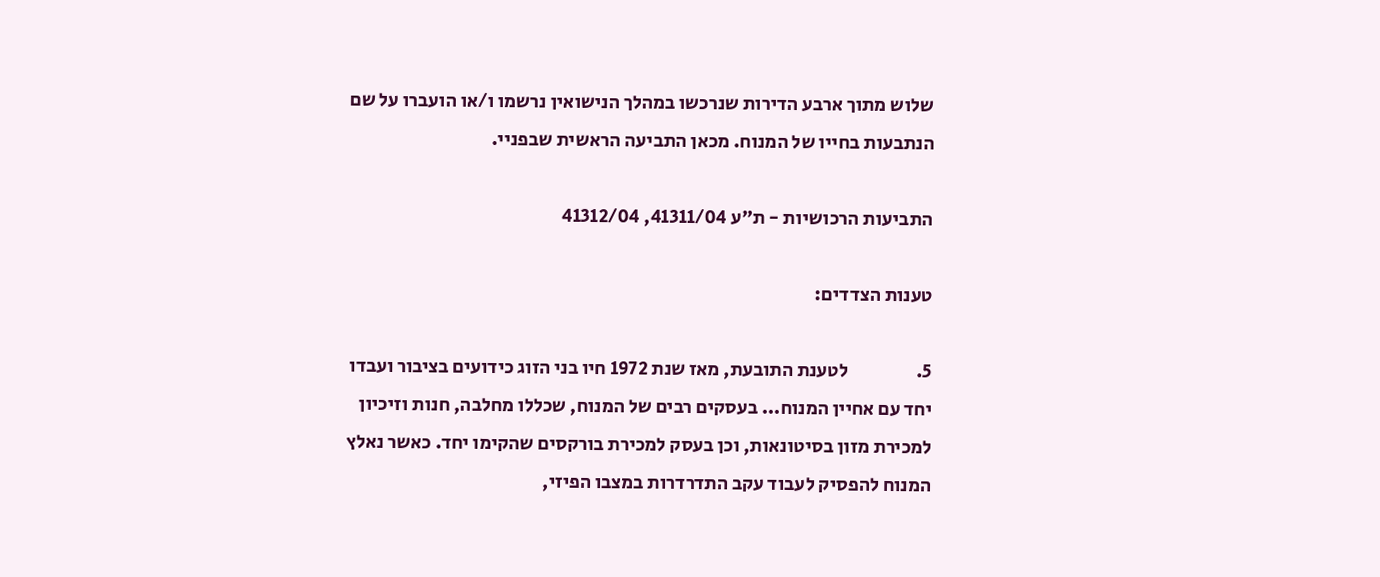שלוש מתוך ארבע הדירות שנרכשו במהלך הנישואין נרשמו ו/או הועברו על שם הנתבעות בחייו של המנוח. מכאן התביעה הראשית שבפניי.

התביעות הרכושיות - ת"ע 41311/04, 41312/04

טענות הצדדים:

5.                  לטענת התובעת, מאז שנת 1972 חיו בני הזוג כידועים בציבור ועבדו יחד עם אחיין המנוח... בעסקים רבים של המנוח, שכללו מחלבה, חנות וזיכיון למכירת מזון בסיטונאות, וכן בעסק למכירת בורקסים שהקימו יחד. כאשר נאלץ המנוח להפסיק לעבוד עקב התדרדרות במצבו הפיזי,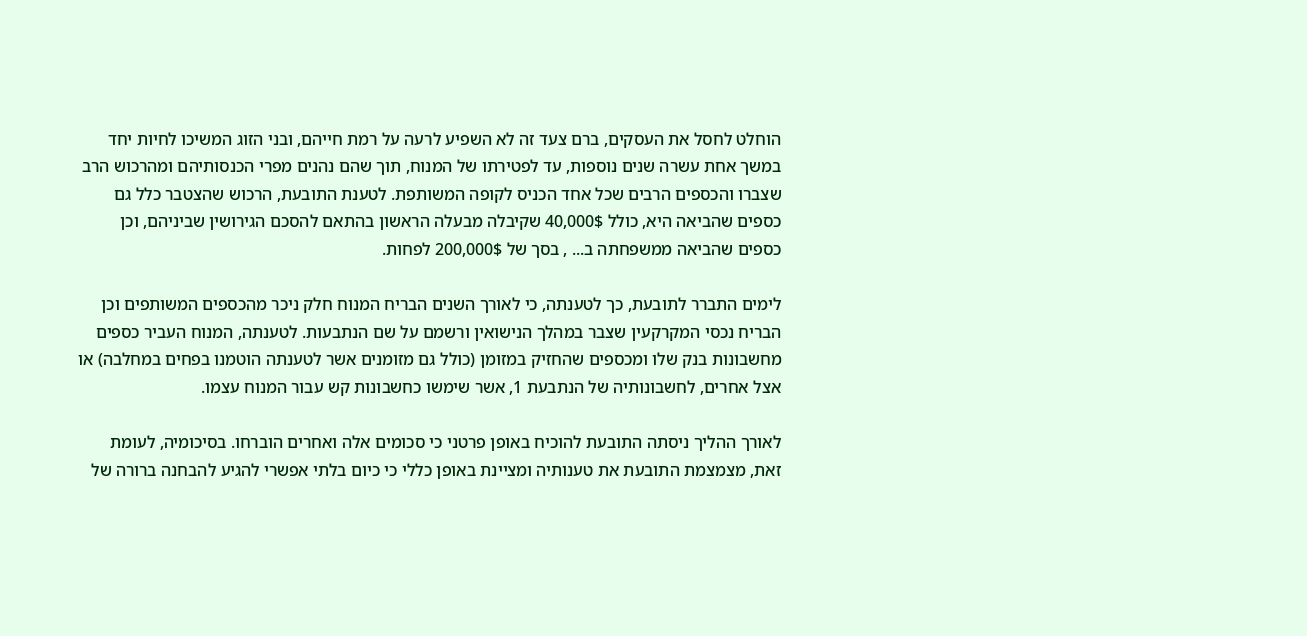הוחלט לחסל את העסקים, ברם צעד זה לא השפיע לרעה על רמת חייהם, ובני הזוג המשיכו לחיות יחד במשך אחת עשרה שנים נוספות, עד לפטירתו של המנוח, תוך שהם נהנים מפרי הכנסותיהם ומהרכוש הרב שצברו והכספים הרבים שכל אחד הכניס לקופה המשותפת. לטענת התובעת, הרכוש שהצטבר כלל גם כספים שהביאה היא, כולל 40,000$ שקיבלה מבעלה הראשון בהתאם להסכם הגירושין שביניהם, וכן כספים שהביאה ממשפחתה ב... , בסך של 200,000$ לפחות.

לימים התברר לתובעת, כך לטענתה, כי לאורך השנים הבריח המנוח חלק ניכר מהכספים המשותפים וכן הבריח נכסי המקרקעין שצבר במהלך הנישואין ורשמם על שם הנתבעות. לטענתה, המנוח העביר כספים מחשבונות בנק שלו ומכספים שהחזיק במזומן (כולל גם מזומנים אשר לטענתה הוטמנו בפחים במחלבה) או אצל אחרים, לחשבונותיה של הנתבעת 1, אשר שימשו כחשבונות קש עבור המנוח עצמו.

לאורך ההליך ניסתה התובעת להוכיח באופן פרטני כי סכומים אלה ואחרים הוברחו. בסיכומיה, לעומת זאת, מצמצמת התובעת את טענותיה ומציינת באופן כללי כי כיום בלתי אפשרי להגיע להבחנה ברורה של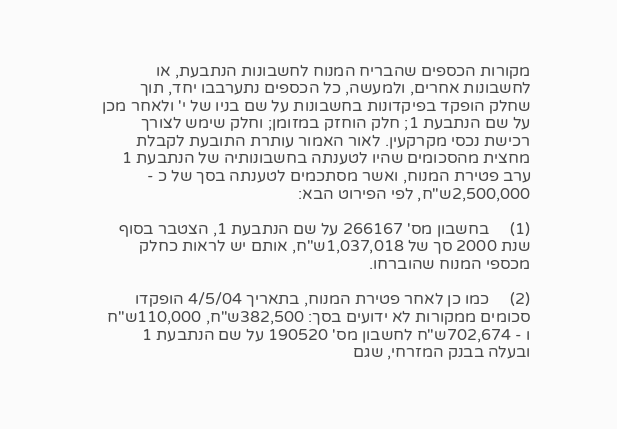מקורות הכספים שהבריח המנוח לחשבונות הנתבעת, או לחשבונות אחרים, ולמעשה, כל הכספים נתערבבו יחד, תוך שחלק הופקד בפיקדונות בחשבונות על שם בניו של י' ולאחר מכן על שם הנתבעת 1; חלק הוחזק במזומן; וחלק שימש לצורך רכישת נכסי מקרקעין. לאור האמור עותרת התובעת לקבלת מחצית מהסכומים שהיו לטענתה בחשבונותיה של הנתבעת 1 ערב פטירת המנוח, ואשר מסתכמים לטענתה בסך של כ - 2,500,000ש"ח, לפי הפירוט הבא:

(1)     בחשבון מס' 266167 על שם הנתבעת 1, הצטבר בסוף שנת 2000 סך של 1,037,018ש"ח, אותם יש לראות כחלק מכספי המנוח שהוברחו.

(2)     כמו כן לאחר פטירת המנוח, בתאריך 4/5/04 הופקדו סכומים ממקורות לא ידועים בסך: 382,500ש"ח, 110,000ש"ח ו - 702,674ש"ח לחשבון מס' 190520 על שם הנתבעת 1 ובעלה בבנק המזרחי, שגם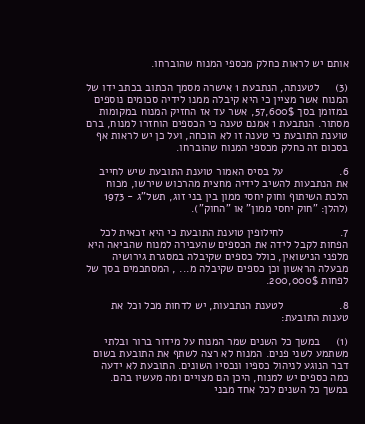אותם יש לראות כחלק מכספי המנוח שהוברחו.

(3)     לטענתה, הנתבעת 1 אישרה מסמך הכתוב בכתב ידו של המנוח אשר מציין כי היא קיבלה ממנו לידיה סכומים נוספים במזומן בסך 57,600$, אשר עד אז החזיק המנוח במקומות מסתור. הנתבעת 1 אמנם טענה כי הכספים הוחזרו למנוח, ברם טוענת התובעת כי טענה זו לא הוכחה, ועל כן יש לראות אף בסכום זה כחלק מכספי המנוח שהוברחו.

6.                  על בסיס האמור טוענת התובעת שיש לחייב את הנתבעות להשיב לידיה מחצית מהרכוש שירשו, מכוח הלכת השיתוף וחוק יחסי ממון בין בני זוג, תשל"ג - 1973 (להלן: "חוק יחסי ממון" או "החוק").

7.                  לחילופין טוענת התובעת כי היא זכאית לכל הפחות לקבל לידה את הכספים שהעבירה למנוח שהביאה היא מלפני הנישואין, כולל כספים שקיבלה במסגרת גירושיה מבעלה הראשון וכן כספים שקיבלה מ... , המסתכמים בסך של לפחות 200,000$.

8.                  לטענת הנתבעות, יש לדחות מכל וכל את טענות התובעת:

(1)     במשך כל השנים שמר המנוח על מידור ברור ובלתי משתמע לשני פנים. המנוח לא רצה לשתף את התובעת בשום דבר הנוגע לניהול כספיו ונכסיו השונים. התובעת לא ידעה כמה כספים יש למנוח, היכן הם מצויים ומה מעשיו בהם. במשך כל השנים לכל אחד מבני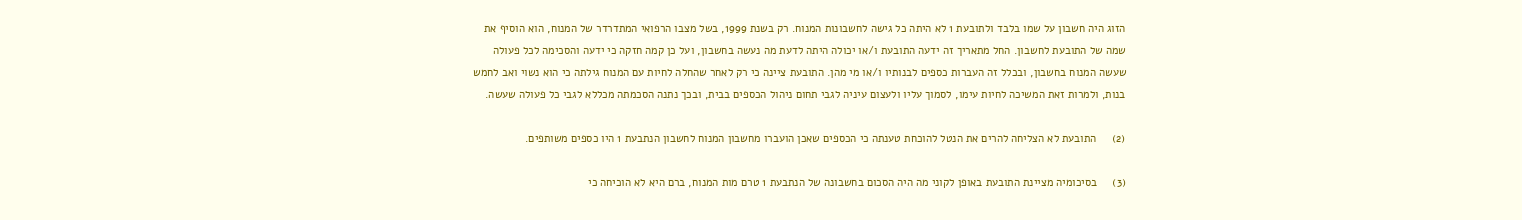הזוג היה חשבון על שמו בלבד ולתובעת 1 לא היתה כל גישה לחשבונות המנוח. רק בשנת 1999, בשל מצבו הרפואי המתדרדר של המנוח, הוא הוסיף את שמה של התובעת לחשבון. החל מתאריך זה ידעה התובעת ו/או יכולה היתה לדעת מה נעשה בחשבון, ועל כן קמה חזקה כי ידעה והסכימה לכל פעולה שעשה המנוח בחשבון, ובכלל זה העברות כספים לבנותיו ו/או מי מהן. התובעת ציינה כי רק לאחר שהחלה לחיות עם המנוח גילתה כי הוא נשוי ואב לחמש בנות, ולמרות זאת המשיכה לחיות עימו, לסמוך עליו ולעצום עיניה לגבי תחום ניהול הכספים בבית, ובכך נתנה הסכמתה מכללא לגבי כל פעולה שעשה.

(2)     התובעת לא הצליחה להרים את הנטל להוכחת טענתה כי הכספים שאכן הועברו מחשבון המנוח לחשבון הנתבעת 1 היו כספים משותפים.

(3)     בסיכומיה מציינת התובעת באופן לקוני מה היה הסכום בחשבונה של הנתבעת 1 טרם מות המנוח, ברם היא לא הוכיחה כי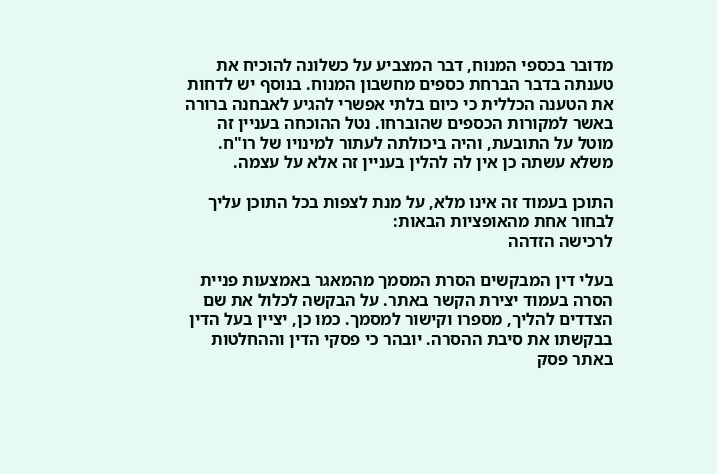מדובר בכספי המנוח, דבר המצביע על כשלונה להוכיח את טענתה בדבר הברחת כספים מחשבון המנוח. בנוסף יש לדחות את הטענה הכללית כי כיום בלתי אפשרי להגיע לאבחנה ברורה באשר למקורות הכספים שהוברחו. נטל ההוכחה בעניין זה מוטל על התובעת, והיה ביכולתה לעתור למינויו של רו"ח. משלא עשתה כן אין לה להלין בעניין זה אלא על עצמה.

התוכן בעמוד זה אינו מלא, על מנת לצפות בכל התוכן עליך לבחור אחת מהאופציות הבאות:
לרכישה הזדהה

בעלי דין המבקשים הסרת המסמך מהמאגר באמצעות פניית הסרה בעמוד יצירת הקשר באתר. על הבקשה לכלול את שם הצדדים להליך, מספרו וקישור למסמך. כמו כן, יציין בעל הדין בבקשתו את סיבת ההסרה. יובהר כי פסקי הדין וההחלטות באתר פסק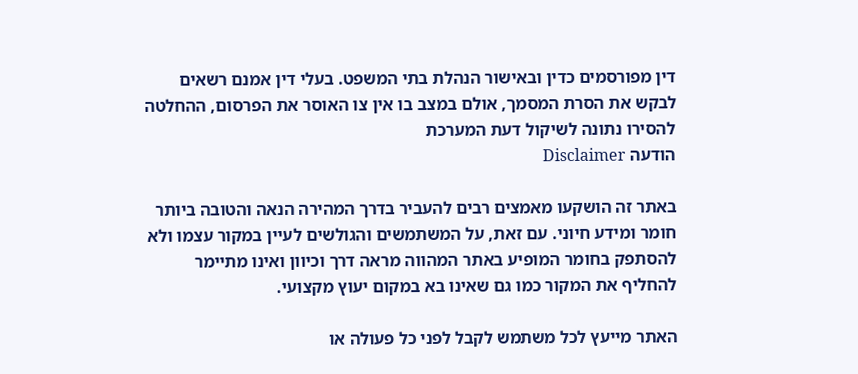דין מפורסמים כדין ובאישור הנהלת בתי המשפט. בעלי דין אמנם רשאים לבקש את הסרת המסמך, אולם במצב בו אין צו האוסר את הפרסום, ההחלטה להסירו נתונה לשיקול דעת המערכת
הודעה Disclaimer

באתר זה הושקעו מאמצים רבים להעביר בדרך המהירה הנאה והטובה ביותר חומר ומידע חיוני. עם זאת, על המשתמשים והגולשים לעיין במקור עצמו ולא להסתפק בחומר המופיע באתר המהווה מראה דרך וכיוון ואינו מתיימר להחליף את המקור כמו גם שאינו בא במקום יעוץ מקצועי.

האתר מייעץ לכל משתמש לקבל לפני כל פעולה או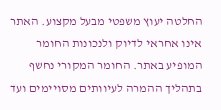החלטה יעוץ משפטי מבעל מקצוע. האתר אינו אחראי לדיוק ולנכונות החומר המופיע באתר. החומר המקורי נחשף בתהליך ההמרה לעיוותים מסויימים ועד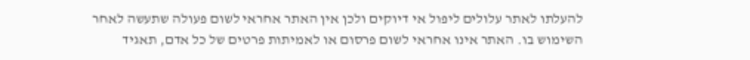להעלתו לאתר עלולים ליפול אי דיוקים ולכן אין האתר אחראי לשום פעולה שתעשה לאחר השימוש בו. האתר אינו אחראי לשום פרסום או לאמיתות פרטים של כל אדם, תאגיד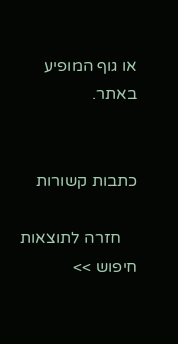או גוף המופיע באתר.


כתבות קשורות

    חזרה לתוצאות חיפוש >>